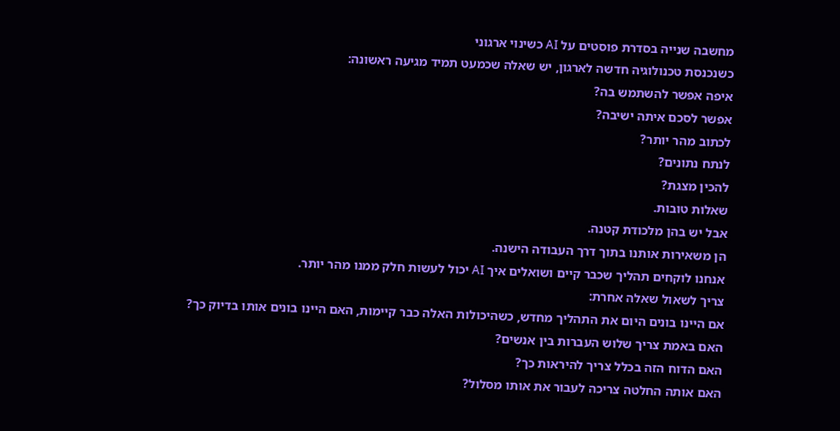מחשבה שנייה בסדרת פוסטים על AI כשינוי ארגוני
כשנכנסת טכנולוגיה חדשה לארגון, יש שאלה שכמעט תמיד מגיעה ראשונה:
איפה אפשר להשתמש בה?
אפשר לסכם איתה ישיבה?
לכתוב מהר יותר?
לנתח נתונים?
להכין מצגת?
שאלות טובות.
אבל יש בהן מלכודת קטנה.
הן משאירות אותנו בתוך דרך העבודה הישנה.
אנחנו לוקחים תהליך שכבר קיים ושואלים איך AI יכול לעשות חלק ממנו מהר יותר.
צריך לשאול שאלה אחרת:
אם היינו בונים היום את התהליך מחדש, כשהיכולות האלה כבר קיימות, האם היינו בונים אותו בדיוק כך?
האם באמת צריך שלוש העברות בין אנשים?
האם הדוח הזה בכלל צריך להיראות כך?
האם אותה החלטה צריכה לעבור את אותו מסלול?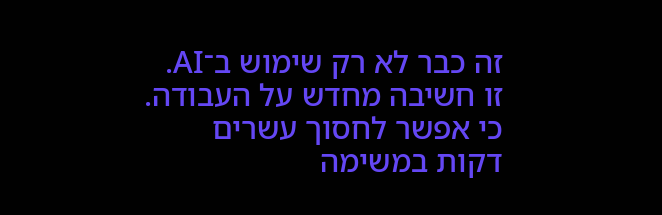זה כבר לא רק שימוש ב־AI.
זו חשיבה מחדש על העבודה.
כי אפשר לחסוך עשרים דקות במשימה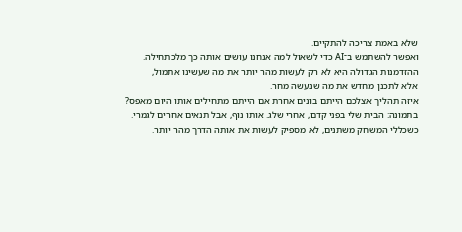שלא באמת צריכה להתקיים.
ואפשר להשתמש ב־AI כדי לשאול למה אנחנו עושים אותה כך מלכתחילה.
ההזדמנות הגדולה היא לא רק לעשות מהר יותר את מה שעשינו אתמול,
אלא לתכנן מחדש את מה שנעשה מחר.
איזה תהליך אצלכם הייתם בונים אחרת אם הייתם מתחילים אותו היום מאפס?
בתמונה: הבית שלי בפני קדם, אחרי שלג. אותו נוף, אבל תנאים אחרים לגמרי.
כשכללי המשחק משתנים, לא מספיק לעשות את אותה הדרך מהר יותר.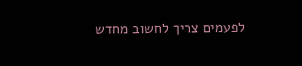לפעמים צריך לחשוב מחדש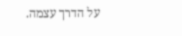על הדרך עצמה.